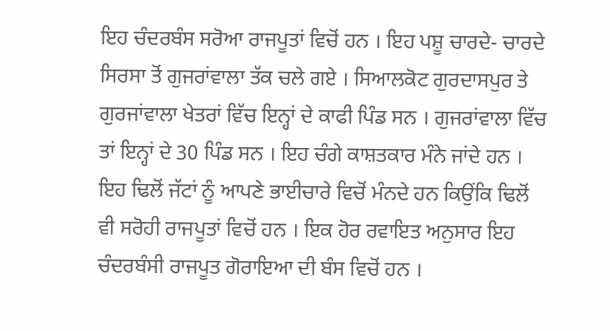ਇਹ ਚੰਦਰਬੰਸ ਸਰੋਆ ਰਾਜਪੂਤਾਂ ਵਿਚੋਂ ਹਨ । ਇਹ ਪਸ਼ੂ ਚਾਰਦੇ- ਚਾਰਦੇ ਸਿਰਸਾ ਤੋਂ ਗੁਜਰਾਂਵਾਲਾ ਤੱਕ ਚਲੇ ਗਏ । ਸਿਆਲਕੋਟ ਗੁਰਦਾਸਪੁਰ ਤੇ ਗੁਰਜਾਂਵਾਲਾ ਖੇਤਰਾਂ ਵਿੱਚ ਇਨ੍ਹਾਂ ਦੇ ਕਾਫੀ ਪਿੰਡ ਸਨ । ਗੁਜਰਾਂਵਾਲਾ ਵਿੱਚ ਤਾਂ ਇਨ੍ਹਾਂ ਦੇ 30 ਪਿੰਡ ਸਨ । ਇਹ ਚੰਗੇ ਕਾਸ਼ਤਕਾਰ ਮੰਨੇ ਜਾਂਦੇ ਹਨ । ਇਹ ਢਿਲੋਂ ਜੱਟਾਂ ਨੂੰ ਆਪਣੇ ਭਾਈਚਾਰੇ ਵਿਚੋਂ ਮੰਨਦੇ ਹਨ ਕਿਉਂਕਿ ਢਿਲੋਂ ਵੀ ਸਰੋਹੀ ਰਾਜਪੂਤਾਂ ਵਿਚੋਂ ਹਨ । ਇਕ ਹੋਰ ਰਵਾਇਤ ਅਨੁਸਾਰ ਇਹ ਚੰਦਰਬੰਸੀ ਰਾਜਪੂਤ ਗੋਰਾਇਆ ਦੀ ਬੰਸ ਵਿਚੋਂ ਹਨ ।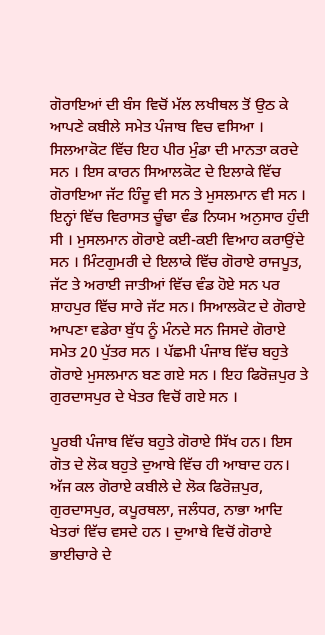ਗੋਰਾਇਆਂ ਦੀ ਬੰਸ ਵਿਚੋਂ ਮੱਲ ਲਖੀਥਲ ਤੋਂ ਉਠ ਕੇ ਆਪਣੇ ਕਬੀਲੇ ਸਮੇਤ ਪੰਜਾਬ ਵਿਚ ਵਸਿਆ । ਸਿਲਆਕੋਟ ਵਿੱਚ ਇਹ ਪੀਰ ਮੁੰਡਾ ਦੀ ਮਾਨਤਾ ਕਰਦੇ ਸਨ । ਇਸ ਕਾਰਨ ਸਿਆਲਕੋਟ ਦੇ ਇਲਾਕੇ ਵਿੱਚ ਗੋਰਾਇਆ ਜੱਟ ਹਿੰਦੂ ਵੀ ਸਨ ਤੇ ਮੁਸਲਮਾਨ ਵੀ ਸਨ । ਇਨ੍ਹਾਂ ਵਿੱਚ ਵਿਰਾਸਤ ਚੂੰਢਾ ਵੰਡ ਨਿਯਮ ਅਨੁਸਾਰ ਹੁੰਦੀ ਸੀ । ਮੁਸਲਮਾਨ ਗੋਰਾਏ ਕਈ-ਕਈ ਵਿਆਹ ਕਰਾਉਂਦੇ ਸਨ । ਮਿੰਟਗੁਮਰੀ ਦੇ ਇਲਾਕੇ ਵਿੱਚ ਗੋਰਾਏ ਰਾਜਪੂਤ, ਜੱਟ ਤੇ ਅਰਾਈ ਜਾਤੀਆਂ ਵਿੱਚ ਵੰਡ ਹੋਏ ਸਨ ਪਰ ਸ਼ਾਹਪੁਰ ਵਿੱਚ ਸਾਰੇ ਜੱਟ ਸਨ। ਸਿਆਲਕੋਟ ਦੇ ਗੋਰਾਏ ਆਪਣਾ ਵਡੇਰਾ ਬੁੱਧ ਨੂੰ ਮੰਨਦੇ ਸਨ ਜਿਸਦੇ ਗੋਰਾਏ ਸਮੇਤ 20 ਪੁੱਤਰ ਸਨ । ਪੱਛਮੀ ਪੰਜਾਬ ਵਿੱਚ ਬਹੁਤੇ ਗੋਰਾਏ ਮੁਸਲਮਾਨ ਬਣ ਗਏ ਸਨ । ਇਹ ਫਿਰੋਜ਼ਪੁਰ ਤੇ ਗੁਰਦਾਸਪੁਰ ਦੇ ਖੇਤਰ ਵਿਚੋਂ ਗਏ ਸਨ ।

ਪੂਰਬੀ ਪੰਜਾਬ ਵਿੱਚ ਬਹੁਤੇ ਗੋਰਾਏ ਸਿੱਖ ਹਨ। ਇਸ ਗੋਤ ਦੇ ਲੋਕ ਬਹੁਤੇ ਦੁਆਬੇ ਵਿੱਚ ਹੀ ਆਬਾਦ ਹਨ। ਅੱਜ ਕਲ ਗੋਰਾਏ ਕਬੀਲੇ ਦੇ ਲੋਕ ਫਿਰੋਜ਼ਪੁਰ, ਗੁਰਦਾਸਪੁਰ, ਕਪੂਰਥਲਾ, ਜਲੰਧਰ, ਨਾਭਾ ਆਦਿ ਖੇਤਰਾਂ ਵਿੱਚ ਵਸਦੇ ਹਨ । ਦੁਆਬੇ ਵਿਚੋਂ ਗੋਰਾਏ ਭਾਈਚਾਰੇ ਦੇ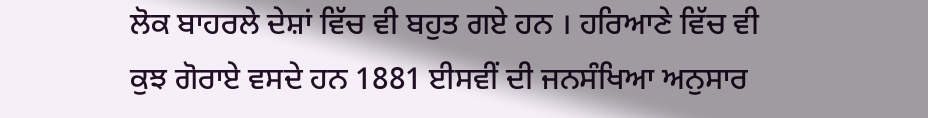ਲੋਕ ਬਾਹਰਲੇ ਦੇਸ਼ਾਂ ਵਿੱਚ ਵੀ ਬਹੁਤ ਗਏ ਹਨ । ਹਰਿਆਣੇ ਵਿੱਚ ਵੀ ਕੁਝ ਗੋਰਾਏ ਵਸਦੇ ਹਨ 1881 ਈਸਵੀਂ ਦੀ ਜਨਸੰਖਿਆ ਅਨੁਸਾਰ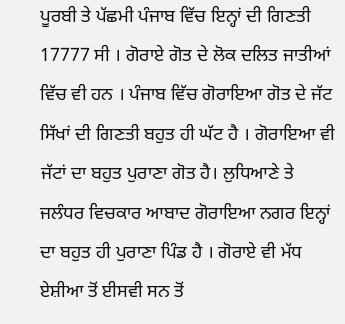ਪੂਰਬੀ ਤੇ ਪੱਛਮੀ ਪੰਜਾਬ ਵਿੱਚ ਇਨ੍ਹਾਂ ਦੀ ਗਿਣਤੀ 17777 ਸੀ । ਗੋਰਾਏ ਗੋਤ ਦੇ ਲੋਕ ਦਲਿਤ ਜਾਤੀਆਂ ਵਿੱਚ ਵੀ ਹਨ । ਪੰਜਾਬ ਵਿੱਚ ਗੋਰਾਇਆ ਗੋਤ ਦੇ ਜੱਟ ਸਿੱਖਾਂ ਦੀ ਗਿਣਤੀ ਬਹੁਤ ਹੀ ਘੱਟ ਹੈ । ਗੋਰਾਇਆ ਵੀ ਜੱਟਾਂ ਦਾ ਬਹੁਤ ਪੁਰਾਣਾ ਗੋਤ ਹੈ। ਲੁਧਿਆਣੇ ਤੇ ਜਲੰਧਰ ਵਿਚਕਾਰ ਆਬਾਦ ਗੋਰਾਇਆ ਨਗਰ ਇਨ੍ਹਾਂ ਦਾ ਬਹੁਤ ਹੀ ਪੁਰਾਣਾ ਪਿੰਡ ਹੈ । ਗੋਰਾਏ ਵੀ ਮੱਧ ਏਸ਼ੀਆ ਤੋਂ ਈਸਵੀ ਸਨ ਤੋਂ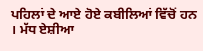ਪਹਿਲਾਂ ਦੇ ਆਏ ਹੋਏ ਕਬੀਲਿਆਂ ਵਿੱਚੋਂ ਹਨ । ਮੱਧ ਏਸ਼ੀਆ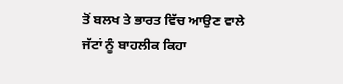ਤੋਂ ਬਲਖ ਤੇ ਭਾਰਤ ਵਿੱਚ ਆਉਣ ਵਾਲੇ ਜੱਟਾਂ ਨੂੰ ਬਾਹਲੀਕ ਕਿਹਾ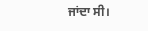ਜਾਂਦਾ ਸੀ।